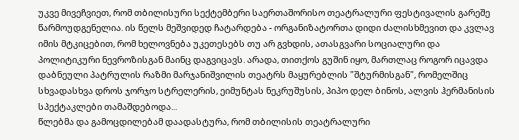უკვე მივეჩვიეთ, რომ თბილისური სექტემბერი საერთაშორისო თეატრალური ფესტივალის გარეშე წარმოუდგენელია. ის წელს მეშვიდედ ჩატარდება - ორგანიზატორთა დიდი ძალისხმევით და კვლავ იმის მტკიცებით, რომ ხელოვნება უკეთესებს თუ არ გვხდის, ათასგვარი სოციალური და პოლიტიკური ნევროზისგან მაინც დაგვიცავს. არადა, თითქოს გუშინ იყო, მართლაც როგორ იცავდა დაბნეული პატრულის რაზმი მარჯანიშვილის თეატრს მაყურებლის "შტურმისგან", რომელშიც სხვადასხვა დროს ჯორჯო სტრელერის, ეიმუნტას ნეკრუშუსის, პიპო დელ ბინოს, ალვის ჰერმანისის სპექტაკლები თამაშდებოდა...
წლებმა და გამოცდილებამ დაადასტურა, რომ თბილისის თეატრალური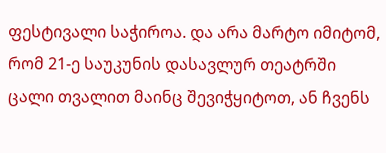ფესტივალი საჭიროა. და არა მარტო იმიტომ, რომ 21-ე საუკუნის დასავლურ თეატრში ცალი თვალით მაინც შევიჭყიტოთ, ან ჩვენს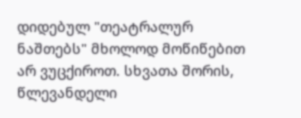დიდებულ "თეატრალურ ნაშთებს" მხოლოდ მოწიწებით არ ვუცქიროთ. სხვათა შორის, წლევანდელი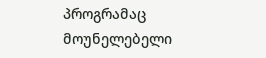პროგრამაც მოუნელებელი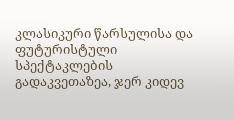კლასიკური წარსულისა და ფუტურისტული სპექტაკლების გადაკვეთაზეა, ჯერ კიდევ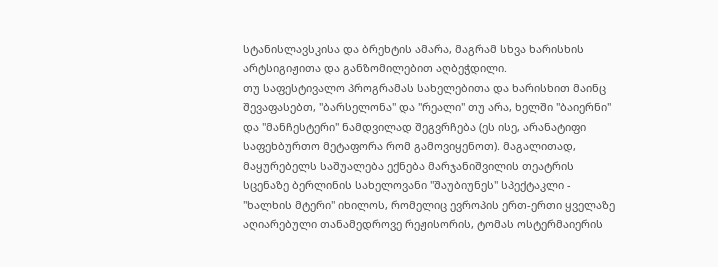სტანისლავსკისა და ბრეხტის ამარა, მაგრამ სხვა ხარისხის არტსიგიჟითა და განზომილებით აღბეჭდილი.
თუ საფესტივალო პროგრამას სახელებითა და ხარისხით მაინც შევაფასებთ, "ბარსელონა" და "რეალი" თუ არა, ხელში "ბაიერნი" და "მანჩესტერი" ნამდვილად შეგვრჩება (ეს ისე, არანატიფი საფეხბურთო მეტაფორა რომ გამოვიყენოთ). მაგალითად, მაყურებელს საშუალება ექნება მარჯანიშვილის თეატრის სცენაზე ბერლინის სახელოვანი "შაუბიუნეს" სპექტაკლი - "ხალხის მტერი" იხილოს, რომელიც ევროპის ერთ-ერთი ყველაზე აღიარებული თანამედროვე რეჟისორის, ტომას ოსტერმაიერის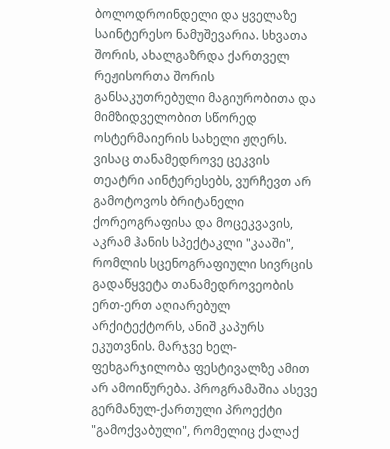ბოლოდროინდელი და ყველაზე საინტერესო ნამუშევარია. სხვათა შორის, ახალგაზრდა ქართველ რეჟისორთა შორის განსაკუთრებული მაგიურობითა და მიმზიდველობით სწორედ ოსტერმაიერის სახელი ჟღერს.
ვისაც თანამედროვე ცეკვის თეატრი აინტერესებს, ვურჩევთ არ გამოტოვოს ბრიტანელი ქორეოგრაფისა და მოცეკვავის, აკრამ ჰანის სპექტაკლი "კააში", რომლის სცენოგრაფიული სივრცის გადაწყვეტა თანამედროვეობის ერთ-ერთ აღიარებულ არქიტექტორს, ანიშ კაპურს ეკუთვნის. მარჯვე ხელ-ფეხგარჯილობა ფესტივალზე ამით არ ამოიწურება. პროგრამაშია ასევე გერმანულ-ქართული პროექტი "გამოქვაბული", რომელიც ქალაქ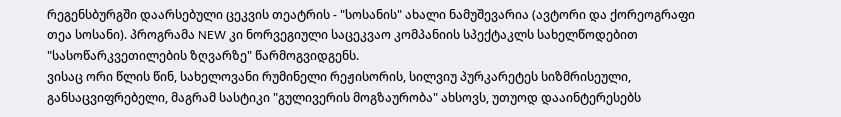რეგენსბურგში დაარსებული ცეკვის თეატრის - "სოსანის" ახალი ნამუშევარია (ავტორი და ქორეოგრაფი თეა სოსანი). პროგრამა NEW კი ნორვეგიული საცეკვაო კომპანიის სპექტაკლს სახელწოდებით "სასოწარკვეთილების ზღვარზე" წარმოგვიდგენს.
ვისაც ორი წლის წინ, სახელოვანი რუმინელი რეჟისორის, სილვიუ პურკარეტეს სიზმრისეული, განსაცვიფრებელი, მაგრამ სასტიკი "გულივერის მოგზაურობა" ახსოვს, უთუოდ დააინტერესებს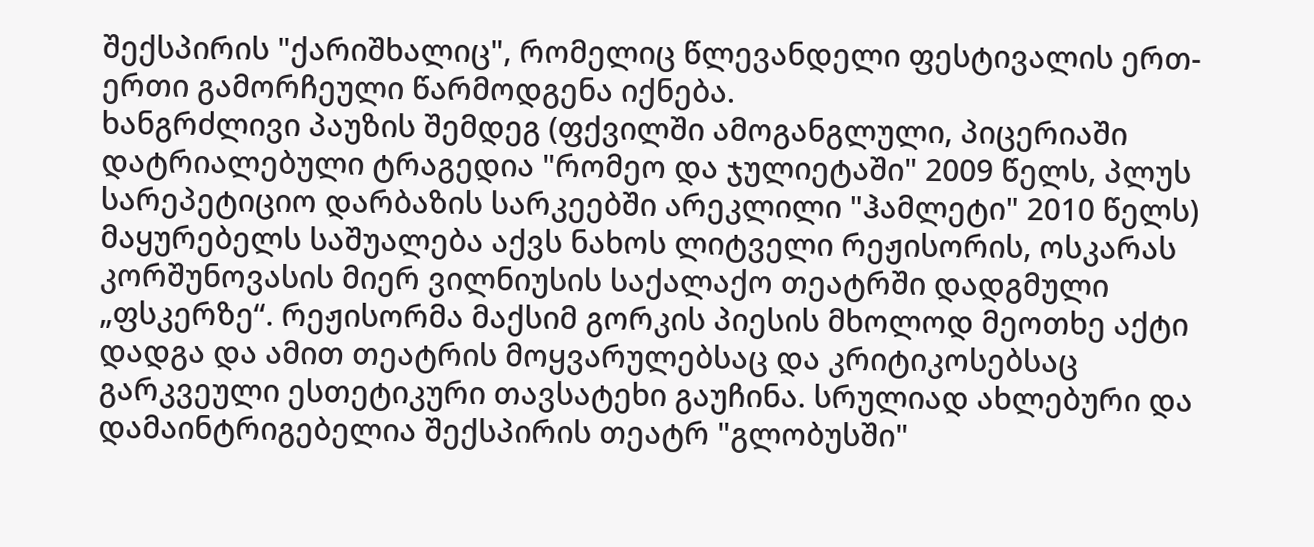შექსპირის "ქარიშხალიც", რომელიც წლევანდელი ფესტივალის ერთ-ერთი გამორჩეული წარმოდგენა იქნება.
ხანგრძლივი პაუზის შემდეგ (ფქვილში ამოგანგლული, პიცერიაში დატრიალებული ტრაგედია "რომეო და ჯულიეტაში" 2009 წელს, პლუს სარეპეტიციო დარბაზის სარკეებში არეკლილი "ჰამლეტი" 2010 წელს) მაყურებელს საშუალება აქვს ნახოს ლიტველი რეჟისორის, ოსკარას კორშუნოვასის მიერ ვილნიუსის საქალაქო თეატრში დადგმული „ფსკერზე“. რეჟისორმა მაქსიმ გორკის პიესის მხოლოდ მეოთხე აქტი დადგა და ამით თეატრის მოყვარულებსაც და კრიტიკოსებსაც გარკვეული ესთეტიკური თავსატეხი გაუჩინა. სრულიად ახლებური და დამაინტრიგებელია შექსპირის თეატრ "გლობუსში"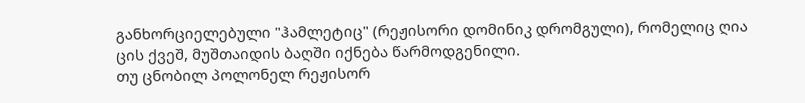განხორციელებული "ჰამლეტიც" (რეჟისორი დომინიკ დრომგული), რომელიც ღია ცის ქვეშ, მუშთაიდის ბაღში იქნება წარმოდგენილი.
თუ ცნობილ პოლონელ რეჟისორ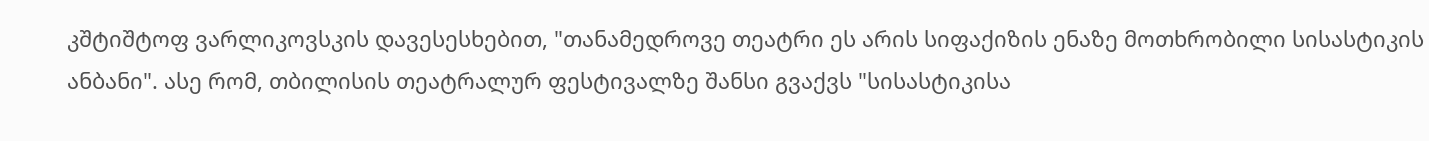კშტიშტოფ ვარლიკოვსკის დავესესხებით, "თანამედროვე თეატრი ეს არის სიფაქიზის ენაზე მოთხრობილი სისასტიკის ანბანი". ასე რომ, თბილისის თეატრალურ ფესტივალზე შანსი გვაქვს "სისასტიკისა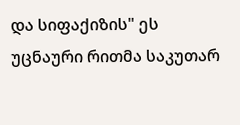და სიფაქიზის" ეს უცნაური რითმა საკუთარ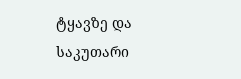ტყავზე და საკუთარი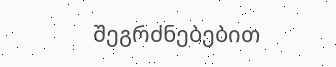შეგრძნებებით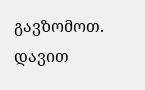გავზომოთ.
დავით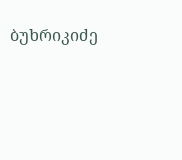ბუხრიკიძე